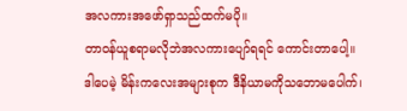အလကားအဖော်ရှာသည်ထက်မပို။
တာဝန်ယူစရာမလိုဘဲအလကားပျော်ရရင် ကောင်းတာပေါ့။
ဒါပေမဲ့ မိန်းကလေးအများစုက ဒီနိယာမကိုသဘောမပေါက်၊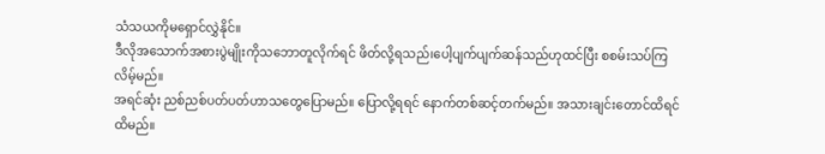သံသယကိုမရှောင်လွှဲနိုင်။
ဒီလိုအသောက်အစားပွဲမျိုးကိုသဘောတူလိုက်ရင် ဖိတ်လို့ရသည်၊ပေါ့ပျက်ပျက်ဆန်သည်ဟုထင်ပြီး စစမ်းသပ်ကြလိမ့်မည်။
အရင်ဆုံး ညစ်ညစ်ပတ်ပတ်ဟာသတွေပြောမည်။ ပြောလို့ရရင် နောက်တစ်ဆင့်တက်မည်။ အသားချင်းတောင်ထိရင်ထိမည်။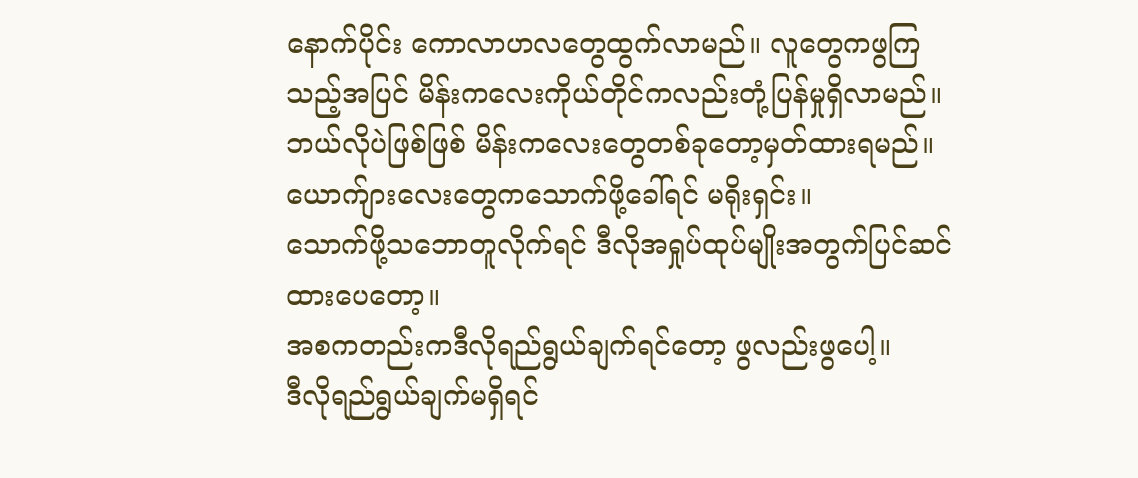နောက်ပိုင်း ကောလာဟလတွေထွက်လာမည်။ လူတွေကဖွကြသည့်အပြင် မိန်းကလေးကိုယ်တိုင်ကလည်းတုံ့ပြန်မှုရှိလာမည်။
ဘယ်လိုပဲဖြစ်ဖြစ် မိန်းကလေးတွေတစ်ခုတော့မှတ်ထားရမည်။ ယောက်ျားလေးတွေကသောက်ဖို့ခေါ်ရင် မရိုးရှင်း။
သောက်ဖို့သဘောတူလိုက်ရင် ဒီလိုအရှုပ်ထုပ်မျိုးအတွက်ပြင်ဆင်ထားပေတော့။
အစကတည်းကဒီလိုရည်ရွယ်ချက်ရင်တော့ ဖွလည်းဖွပေါ့။
ဒီလိုရည်ရွယ်ချက်မရှိရင်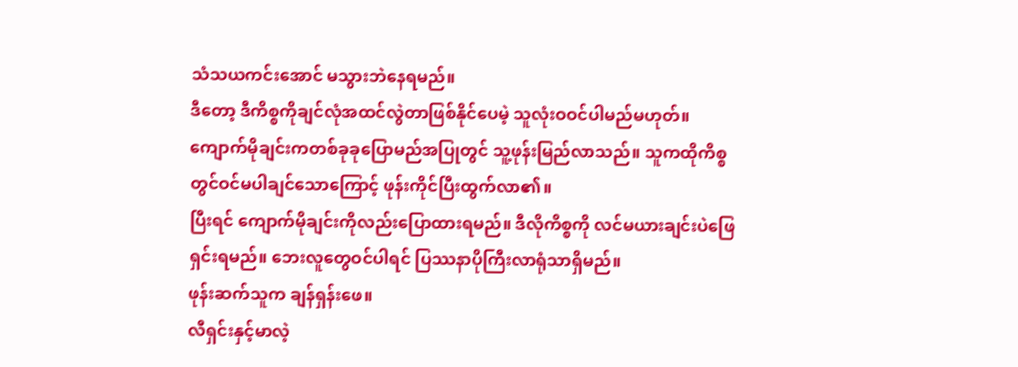သံသယကင်းအောင် မသွားဘဲနေရမည်။
ဒီတော့ ဒီကိစ္စကိုချင်လုံအထင်လွဲတာဖြစ်နိုင်ပေမဲ့ သူလုံးဝဝင်ပါမည်မဟုတ်။
ကျောက်မိုချင်းကတစ်ခုခုပြောမည်အပြုတွင် သူ့ဖုန်းမြည်လာသည်။ သူကထိုကိစ္စတွင်ဝင်မပါချင်သောကြောင့် ဖုန်းကိုင်ပြီးထွက်လာ၏။
ပြီးရင် ကျောက်မိုချင်းကိုလည်းပြောထားရမည်။ ဒီလိုကိစ္စကို လင်မယားချင်းပဲဖြေရှင်းရမည်။ ဘေးလူတွေဝင်ပါရင် ပြဿနာပိုကြီးလာရုံသာရှိမည်။
ဖုန်းဆက်သူက ချန်ရှန်းဖေ။
လီရှင်းနှင့်မာလဲ့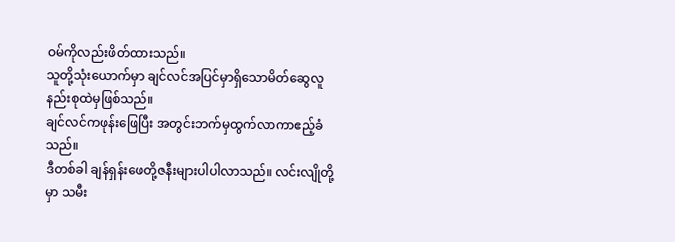ဝမ်ကိုလည်းဖိတ်ထားသည်။
သူတို့သုံးယောက်မှာ ချင်လင်အပြင်မှာရှိသောမိတ်ဆွေလူနည်းစုထဲမှဖြစ်သည်။
ချင်လင်ကဖုန်းဖြေပြီး အတွင်းဘက်မှထွက်လာကာဧည့်ခံသည်။
ဒီတစ်ခါ ချန်ရှန်းဖေတို့ဇနီးများပါပါလာသည်။ လင်းလျိုတို့မှာ သမီး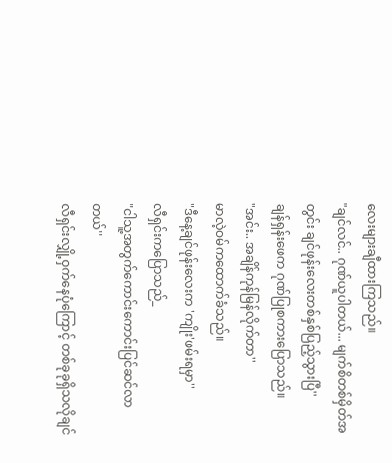လေးများချီထားကြသည်။
"ချင်လင်.. ဂုဏ်ယူပါတယ်... မျက်စိတစ်မှိတ်အတွင်း ချင်ဖုန်းလေးတစ်နှစ်ပြည့်သွားပြီ''
ချန်ရှန်းဖေက ဂုဏ်ပြုစကားပြောသည်။
"အင်း.. အချိန်ကုန်မြန်လိုက်တာ''
မာလဲ့ဝမ်ကထောက်ခံသည်။
"ဒီနေ့ချင်ဖုန်းလေးက 'ကျိုး'ဖမ်းရမှာ''
လီရှင်းကပြောသည်_
"ငါသူ့အတွက်ကောင်းကောင်းပြင်ဆင်လာတယ်''
လီရှင်းလျှို့ဝှက်နေပုံကြောင့် တစ်ခုခုရှိသလိုချင်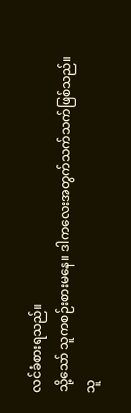လင်ခံစားရသည်။
သို့သော် သူကစဉ်းစားမနေ။ ဒါကလေးအတွက်သက်သက်ဖြစ်သည်။
သူ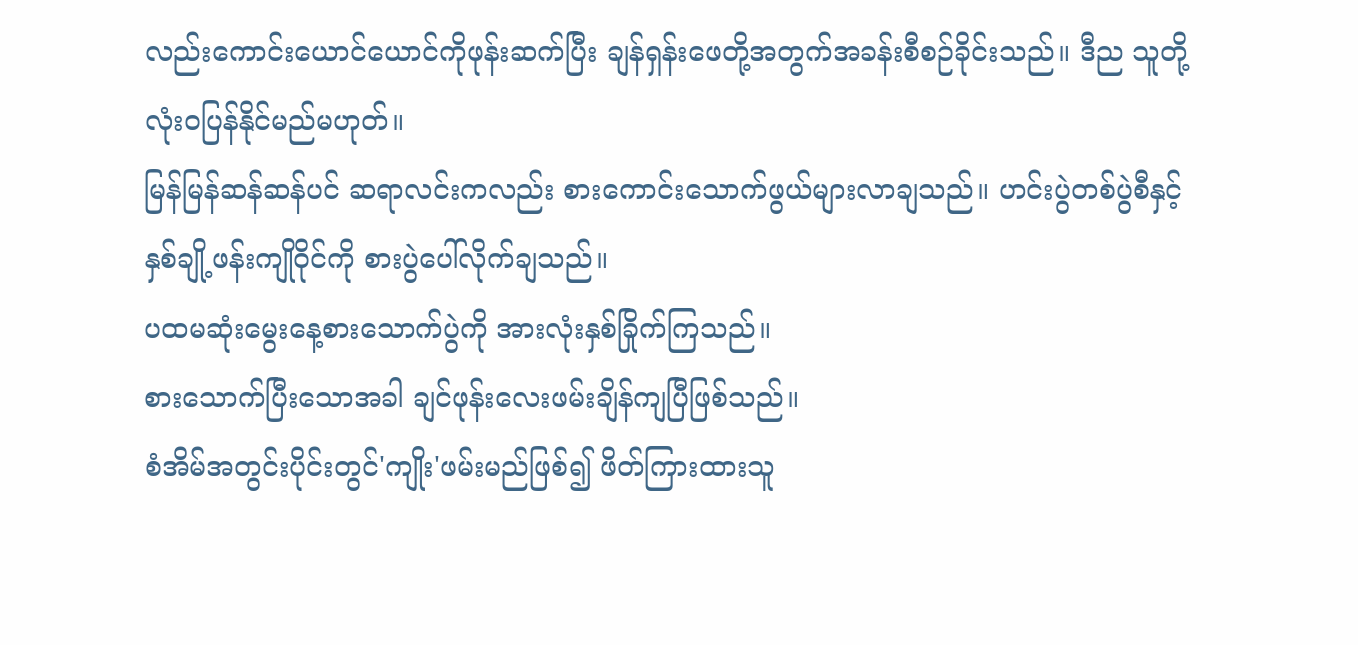လည်းကောင်းယောင်ယောင်ကိုဖုန်းဆက်ပြီး ချန်ရှန်းဖေတို့အတွက်အခန်းစီစဉ်ခိုင်းသည်။ ဒီည သူတို့လုံးဝပြန်နိုင်မည်မဟုတ်။
မြန်မြန်ဆန်ဆန်ပင် ဆရာလင်းကလည်း စားကောင်းသောက်ဖွယ်များလာချသည်။ ဟင်းပွဲတစ်ပွဲစီနှင့်နှစ်ချို့ဖန်းကျိုဝိုင်ကို စားပွဲပေါ်လိုက်ချသည်။
ပထမဆုံးမွေးနေ့စားသောက်ပွဲကို အားလုံးနှစ်ခြိုက်ကြသည်။
စားသောက်ပြီးသောအခါ ချင်ဖုန်းလေးဖမ်းချိန်ကျပြီဖြစ်သည်။
စံအိမ်အတွင်းပိုင်းတွင်'ကျိုး'ဖမ်းမည်ဖြစ်၍ ဖိတ်ကြားထားသူ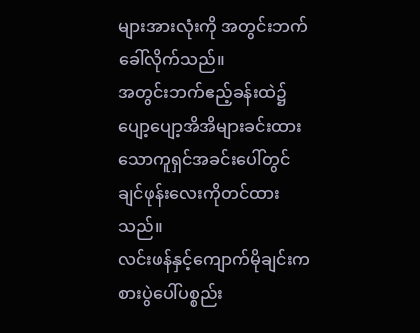များအားလုံးကို အတွင်းဘက်ခေါ်လိုက်သည်။
အတွင်းဘက်ဧည့်ခန်းထဲ၌ ပျော့ပျော့အိအိများခင်းထားသောကူရှင်အခင်းပေါ်တွင် ချင်ဖုန်းလေးကိုတင်ထားသည်။
လင်းဖန်နှင့်ကျောက်မိုချင်းက စားပွဲပေါ်ပစ္စည်း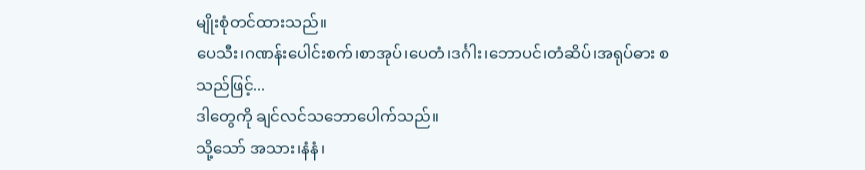မျိုးစုံတင်ထားသည်။
ပေသီး၊ဂဏန်းပေါင်းစက်၊စာအုပ်၊ပေတံ၊ဒင်္ဂါး၊ဘောပင်၊တံဆိပ်၊အရုပ်ဓား စသည်ဖြင့်...
ဒါတွေကို ချင်လင်သဘောပေါက်သည်။
သို့သော် အသား၊နံနံ၊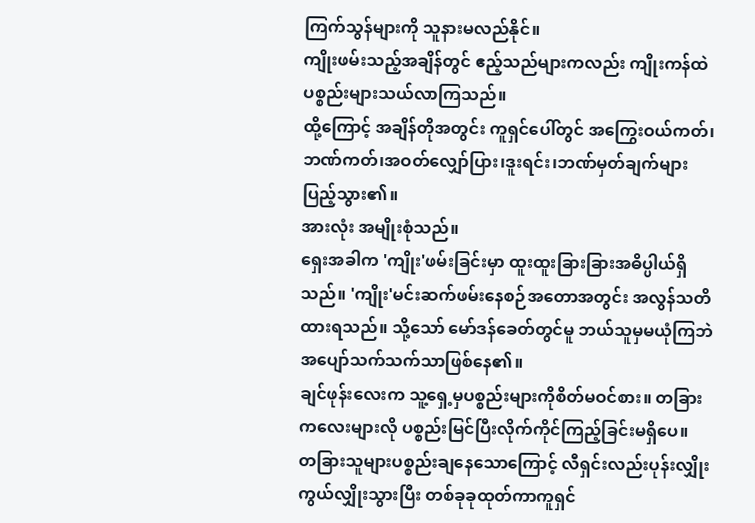ကြက်သွန်များကို သူနားမလည်နိုင်။
ကျိုးဖမ်းသည့်အချိန်တွင် ဧည့်သည်များကလည်း ကျိုးကန်ထဲပစ္စည်းများသယ်လာကြသည်။
ထို့ကြောင့် အချိန်တိုအတွင်း ကူရှင်ပေါ်တွင် အကြွေးဝယ်ကတ်၊ဘဏ်ကတ်၊အဝတ်လျှော်ပြား၊ဒူးရင်း၊ဘဏ်မှတ်ချက်များပြည့်သွား၏။
အားလုံး အမျိုးစုံသည်။
ရှေးအခါက 'ကျိုး'ဖမ်းခြင်းမှာ ထူးထူးခြားခြားအဓိပ္ပါယ်ရှိသည်။ 'ကျိုး'မင်းဆက်ဖမ်းနေစဉ်အတောအတွင်း အလွန်သတိထားရသည်။ သို့သော် မော်ဒန်ခေတ်တွင်မူ ဘယ်သူမှမယုံကြဘဲ အပျော်သက်သက်သာဖြစ်နေ၏။
ချင်ဖုန်းလေးက သူ့ရှေ့မှပစ္စည်းများကိုစိတ်မဝင်စား။ တခြားကလေးများလို ပစ္စည်းမြင်ပြီးလိုက်ကိုင်ကြည့်ခြင်းမရှိပေ။
တခြားသူများပစ္စည်းချနေသောကြောင့် လီရှင်းလည်းပုန်းလျှိုးကွယ်လျှိုးသွားပြီး တစ်ခုခုထုတ်ကာကူရှင်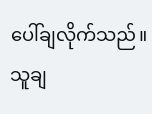ပေါ်ချလိုက်သည်။
သူချ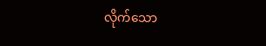လိုက်သော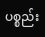ပစ္စည်း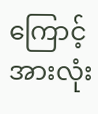ကြောင့် အားလုံး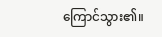ကြောင်သွား၏။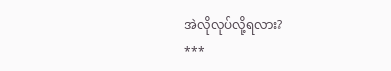အဲလိုလုပ်လို့ရလား?
***